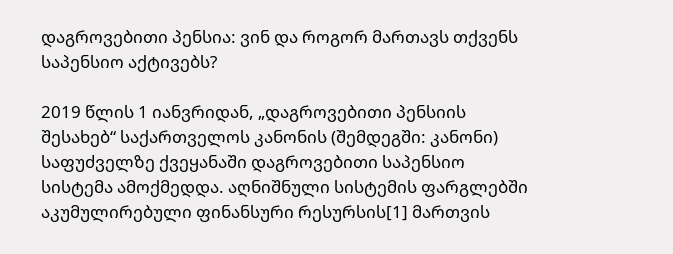დაგროვებითი პენსია: ვინ და როგორ მართავს თქვენს საპენსიო აქტივებს?

2019 წლის 1 იანვრიდან, „დაგროვებითი პენსიის შესახებ“ საქართველოს კანონის (შემდეგში: კანონი) საფუძველზე ქვეყანაში დაგროვებითი საპენსიო სისტემა ამოქმედდა. აღნიშნული სისტემის ფარგლებში აკუმულირებული ფინანსური რესურსის[1] მართვის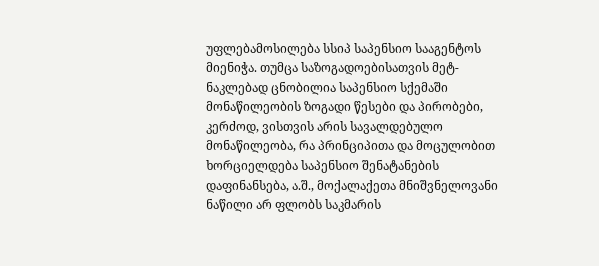უფლებამოსილება სსიპ საპენსიო სააგენტოს მიენიჭა. თუმცა საზოგადოებისათვის მეტ-ნაკლებად ცნობილია საპენსიო სქემაში მონაწილეობის ზოგადი წესები და პირობები, კერძოდ, ვისთვის არის სავალდებულო მონაწილეობა, რა პრინციპითა და მოცულობით ხორციელდება საპენსიო შენატანების დაფინანსება, ა.შ., მოქალაქეთა მნიშვნელოვანი ნაწილი არ ფლობს საკმარის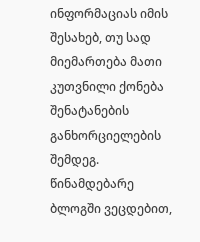ინფორმაციას იმის შესახებ, თუ სად მიემართება მათი კუთვნილი ქონება შენატანების განხორციელების შემდეგ. წინამდებარე ბლოგში ვეცდებით,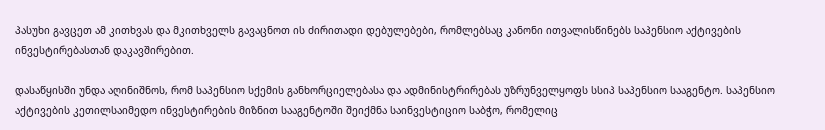პასუხი გავცეთ ამ კითხვას და მკითხველს გავაცნოთ ის ძირითადი დებულებები, რომლებსაც კანონი ითვალისწინებს საპენსიო აქტივების ინვესტირებასთან დაკავშირებით.

დასაწყისში უნდა აღინიშნოს, რომ საპენსიო სქემის განხორციელებასა და ადმინისტრირებას უზრუნველყოფს სსიპ საპენსიო სააგენტო. საპენსიო აქტივების კეთილსაიმედო ინვესტირების მიზნით სააგენტოში შეიქმნა საინვესტიციო საბჭო, რომელიც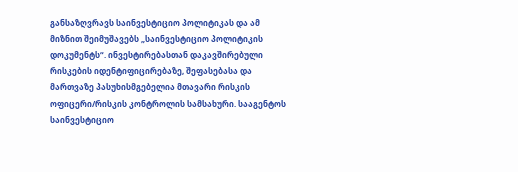განსაზღვრავს საინვესტიციო პოლიტიკას და ამ მიზნით შეიმუშავებს „საინვესტიციო პოლიტიკის დოკუმენტს“. ინვესტირებასთან დაკავშირებული რისკების იდენტიფიცირებაზე, შეფასებასა და მართვაზე პასუხისმგებელია მთავარი რისკის ოფიცერი/რისკის კონტროლის სამსახური. სააგენტოს საინვესტიციო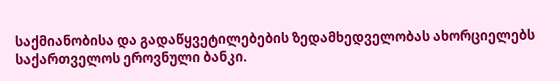საქმიანობისა და გადაწყვეტილებების ზედამხედველობას ახორციელებს საქართველოს ეროვნული ბანკი.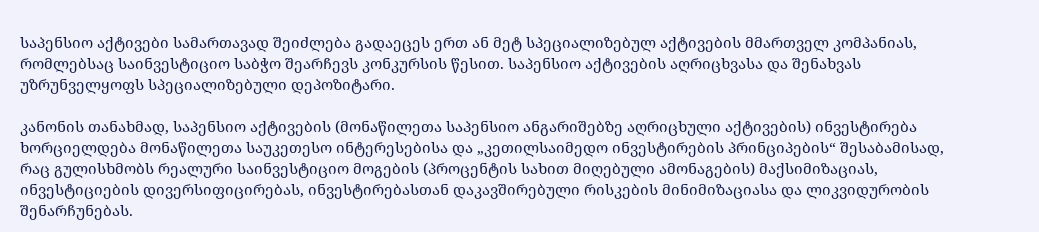საპენსიო აქტივები სამართავად შეიძლება გადაეცეს ერთ ან მეტ სპეციალიზებულ აქტივების მმართველ კომპანიას, რომლებსაც საინვესტიციო საბჭო შეარჩევს კონკურსის წესით. საპენსიო აქტივების აღრიცხვასა და შენახვას უზრუნველყოფს სპეციალიზებული დეპოზიტარი.

კანონის თანახმად, საპენსიო აქტივების (მონაწილეთა საპენსიო ანგარიშებზე აღრიცხული აქტივების) ინვესტირება ხორციელდება მონაწილეთა საუკეთესო ინტერესებისა და „კეთილსაიმედო ინვესტირების პრინციპების“ შესაბამისად, რაც გულისხმობს რეალური საინვესტიციო მოგების (პროცენტის სახით მიღებული ამონაგების) მაქსიმიზაციას, ინვესტიციების დივერსიფიცირებას, ინვესტირებასთან დაკავშირებული რისკების მინიმიზაციასა და ლიკვიდურობის შენარჩუნებას.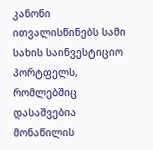კანონი ითვალისწინებს სამი სახის საინვესტიციო პორტფელს, რომლებშიც დასაშვებია მონაწილის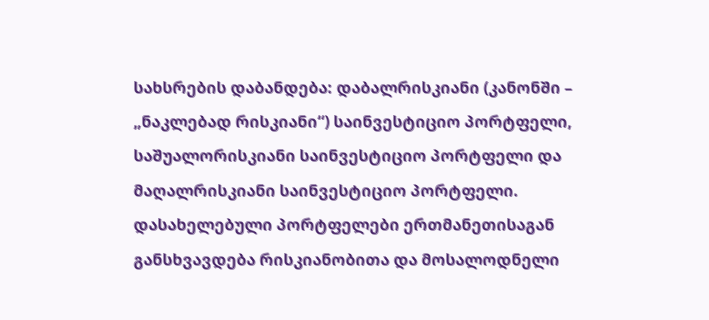სახსრების დაბანდება: დაბალრისკიანი (კანონში – „ნაკლებად რისკიანი“) საინვესტიციო პორტფელი, საშუალორისკიანი საინვესტიციო პორტფელი და მაღალრისკიანი საინვესტიციო პორტფელი. დასახელებული პორტფელები ერთმანეთისაგან განსხვავდება რისკიანობითა და მოსალოდნელი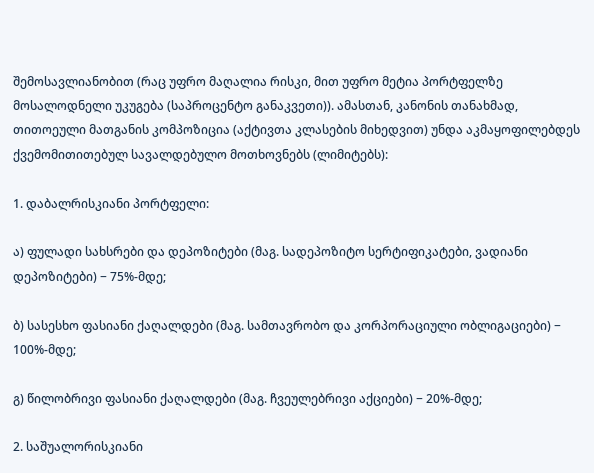შემოსავლიანობით (რაც უფრო მაღალია რისკი, მით უფრო მეტია პორტფელზე მოსალოდნელი უკუგება (საპროცენტო განაკვეთი)). ამასთან, კანონის თანახმად, თითოეული მათგანის კომპოზიცია (აქტივთა კლასების მიხედვით) უნდა აკმაყოფილებდეს ქვემომითითებულ სავალდებულო მოთხოვნებს (ლიმიტებს):

1. დაბალრისკიანი პორტფელი:

ა) ფულადი სახსრები და დეპოზიტები (მაგ. სადეპოზიტო სერტიფიკატები, ვადიანი დეპოზიტები) − 75%-მდე;

ბ) სასესხო ფასიანი ქაღალდები (მაგ. სამთავრობო და კორპორაციული ობლიგაციები) − 100%-მდე;

გ) წილობრივი ფასიანი ქაღალდები (მაგ. ჩვეულებრივი აქციები) − 20%-მდე;

2. საშუალორისკიანი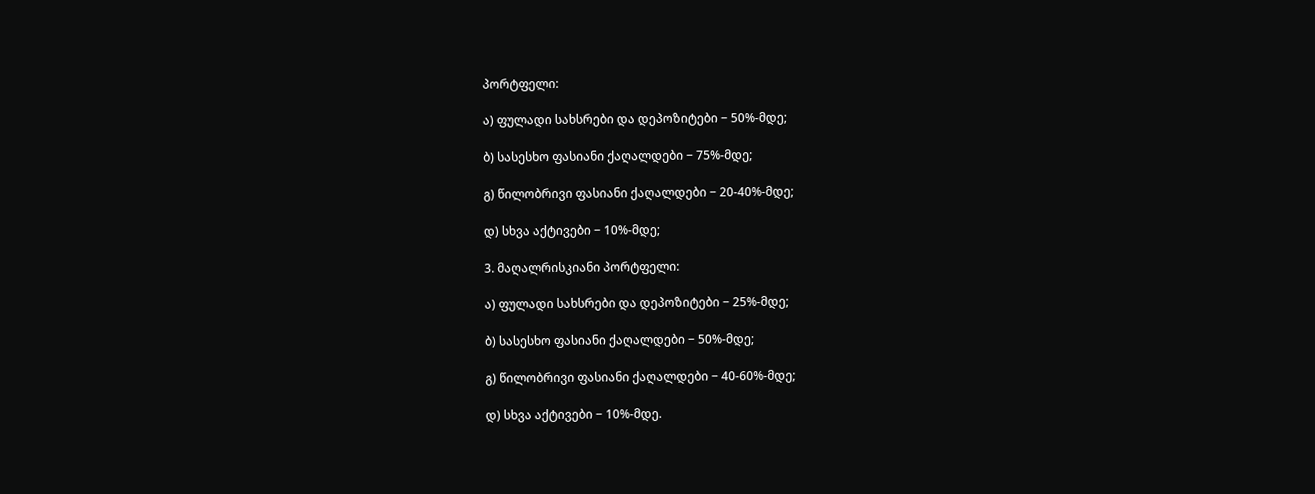პორტფელი:

ა) ფულადი სახსრები და დეპოზიტები − 50%-მდე;

ბ) სასესხო ფასიანი ქაღალდები − 75%-მდე;

გ) წილობრივი ფასიანი ქაღალდები − 20-40%-მდე;

დ) სხვა აქტივები − 10%-მდე;

3. მაღალრისკიანი პორტფელი:

ა) ფულადი სახსრები და დეპოზიტები − 25%-მდე;

ბ) სასესხო ფასიანი ქაღალდები − 50%-მდე;

გ) წილობრივი ფასიანი ქაღალდები − 40-60%-მდე;

დ) სხვა აქტივები − 10%-მდე.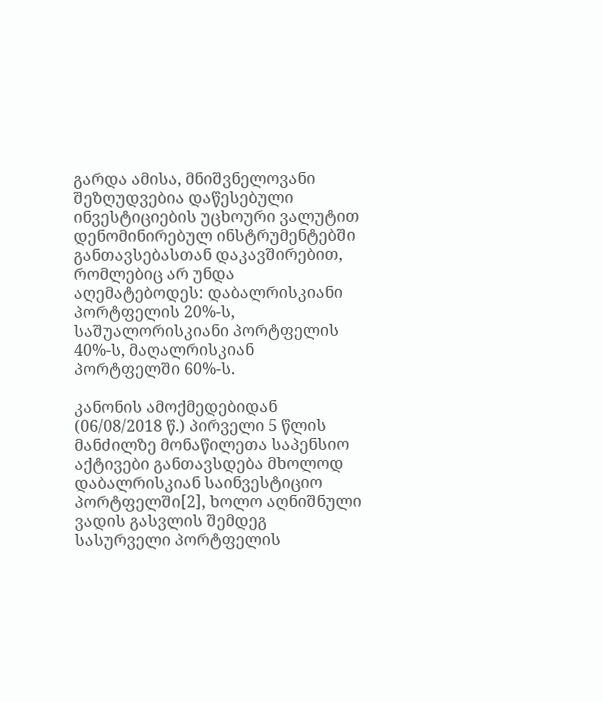გარდა ამისა, მნიშვნელოვანი შეზღუდვებია დაწესებული ინვესტიციების უცხოური ვალუტით დენომინირებულ ინსტრუმენტებში განთავსებასთან დაკავშირებით, რომლებიც არ უნდა აღემატებოდეს: დაბალრისკიანი პორტფელის 20%-ს, საშუალორისკიანი პორტფელის 40%-ს, მაღალრისკიან პორტფელში 60%-ს.

კანონის ამოქმედებიდან (06/08/2018 წ.) პირველი 5 წლის მანძილზე მონაწილეთა საპენსიო აქტივები განთავსდება მხოლოდ დაბალრისკიან საინვესტიციო პორტფელში[2], ხოლო აღნიშნული ვადის გასვლის შემდეგ სასურველი პორტფელის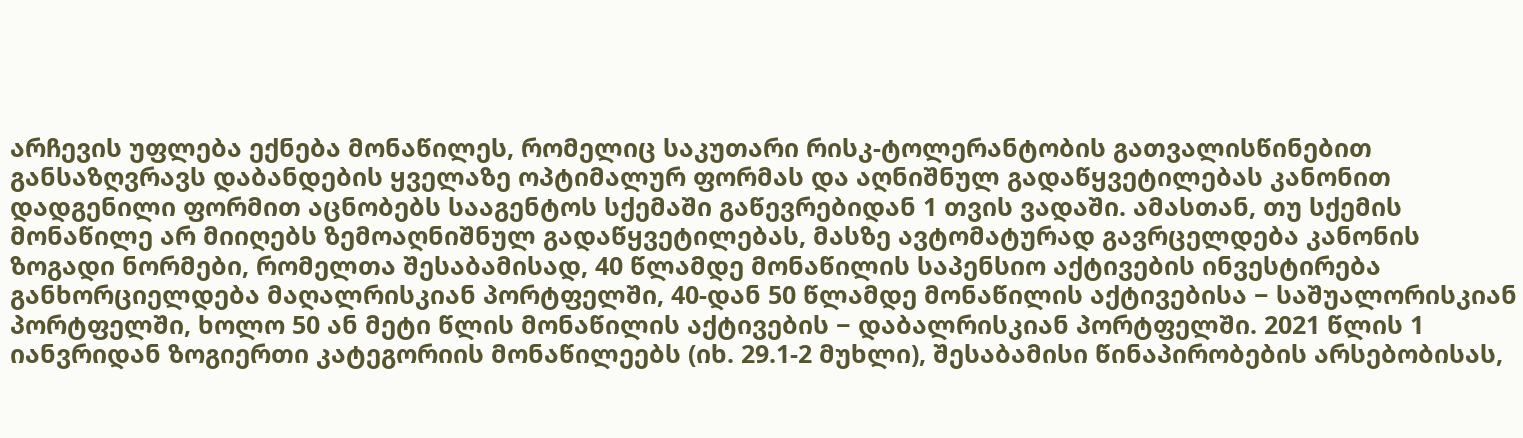არჩევის უფლება ექნება მონაწილეს, რომელიც საკუთარი რისკ-ტოლერანტობის გათვალისწინებით განსაზღვრავს დაბანდების ყველაზე ოპტიმალურ ფორმას და აღნიშნულ გადაწყვეტილებას კანონით დადგენილი ფორმით აცნობებს სააგენტოს სქემაში გაწევრებიდან 1 თვის ვადაში. ამასთან, თუ სქემის მონაწილე არ მიიღებს ზემოაღნიშნულ გადაწყვეტილებას, მასზე ავტომატურად გავრცელდება კანონის ზოგადი ნორმები, რომელთა შესაბამისად, 40 წლამდე მონაწილის საპენსიო აქტივების ინვესტირება განხორციელდება მაღალრისკიან პორტფელში, 40-დან 50 წლამდე მონაწილის აქტივებისა − საშუალორისკიან პორტფელში, ხოლო 50 ან მეტი წლის მონაწილის აქტივების − დაბალრისკიან პორტფელში. 2021 წლის 1 იანვრიდან ზოგიერთი კატეგორიის მონაწილეებს (იხ. 29.1-2 მუხლი), შესაბამისი წინაპირობების არსებობისას,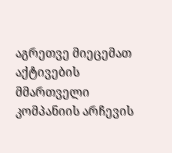აგრეთვე მიეცემათ აქტივების მმართველი კომპანიის არჩევის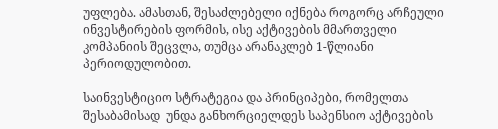უფლება. ამასთან, შესაძლებელი იქნება როგორც არჩეული ინვესტირების ფორმის, ისე აქტივების მმართველი კომპანიის შეცვლა, თუმცა არანაკლებ 1-წლიანი პერიოდულობით.

საინვესტიციო სტრატეგია და პრინციპები, რომელთა შესაბამისად  უნდა განხორციელდეს საპენსიო აქტივების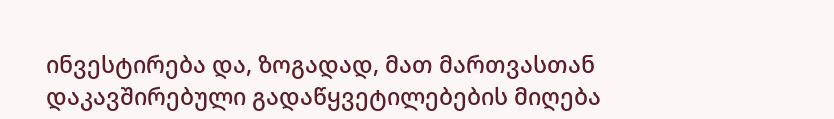ინვესტირება და, ზოგადად, მათ მართვასთან დაკავშირებული გადაწყვეტილებების მიღება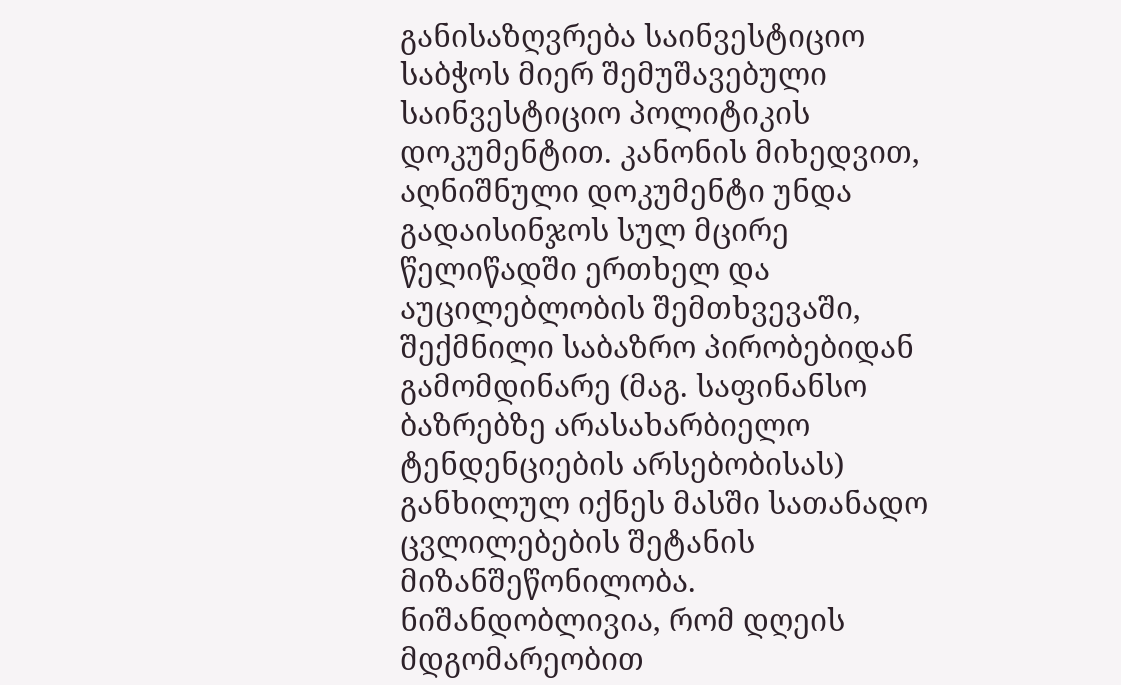განისაზღვრება საინვესტიციო საბჭოს მიერ შემუშავებული საინვესტიციო პოლიტიკის დოკუმენტით. კანონის მიხედვით, აღნიშნული დოკუმენტი უნდა გადაისინჯოს სულ მცირე წელიწადში ერთხელ და აუცილებლობის შემთხვევაში, შექმნილი საბაზრო პირობებიდან გამომდინარე (მაგ. საფინანსო ბაზრებზე არასახარბიელო ტენდენციების არსებობისას) განხილულ იქნეს მასში სათანადო ცვლილებების შეტანის მიზანშეწონილობა. ნიშანდობლივია, რომ დღეის მდგომარეობით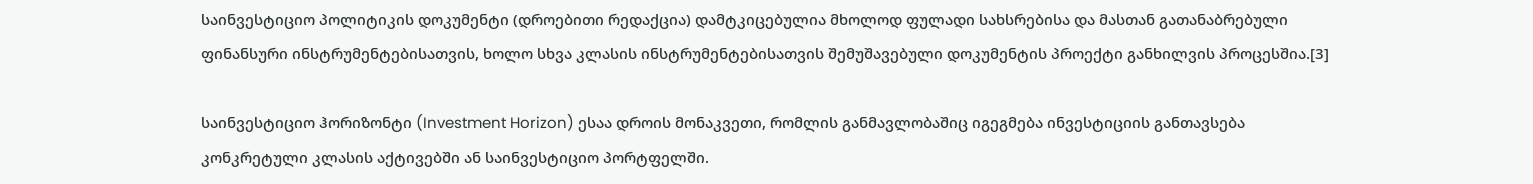საინვესტიციო პოლიტიკის დოკუმენტი (დროებითი რედაქცია) დამტკიცებულია მხოლოდ ფულადი სახსრებისა და მასთან გათანაბრებული ფინანსური ინსტრუმენტებისათვის, ხოლო სხვა კლასის ინსტრუმენტებისათვის შემუშავებული დოკუმენტის პროექტი განხილვის პროცესშია.[3]

საინვესტიციო ჰორიზონტი (Investment Horizon) ესაა დროის მონაკვეთი, რომლის განმავლობაშიც იგეგმება ინვესტიციის განთავსება კონკრეტული კლასის აქტივებში ან საინვესტიციო პორტფელში.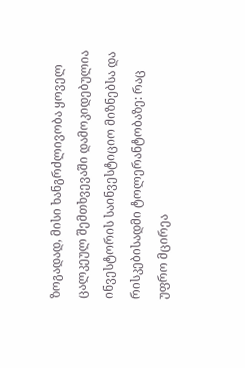ზოგადად, მისი ხანგრძლივობა ყოველ ცალკეულ შემთხვევაში დამოკიდებულია ინვესტორის საინვესტიციო მიზნებსა და რისკებისადმი ტოლერანტობაზე: რაც უფრო მცირეა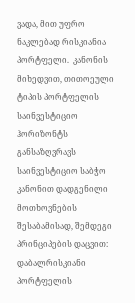ვადა, მით უფრო ნაკლებად რისკიანია პორტფელი.  კანონის მიხედვით, თითოეული ტიპის პორტფელის საინვესტიციო ჰორიზონტს განსაზღვრავს საინვესტიციო საბჭო კანონით დადგენილი მოთხოვნების შესაბამისად, შემდეგი პრინციპების დაცვით: დაბალრისკიანი პორტფელის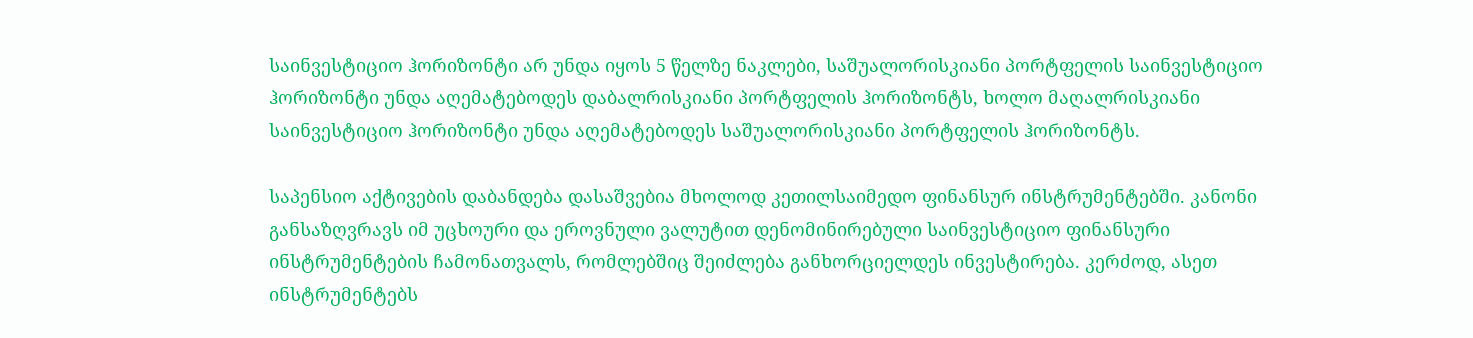საინვესტიციო ჰორიზონტი არ უნდა იყოს 5 წელზე ნაკლები, საშუალორისკიანი პორტფელის საინვესტიციო ჰორიზონტი უნდა აღემატებოდეს დაბალრისკიანი პორტფელის ჰორიზონტს, ხოლო მაღალრისკიანი საინვესტიციო ჰორიზონტი უნდა აღემატებოდეს საშუალორისკიანი პორტფელის ჰორიზონტს.

საპენსიო აქტივების დაბანდება დასაშვებია მხოლოდ კეთილსაიმედო ფინანსურ ინსტრუმენტებში. კანონი განსაზღვრავს იმ უცხოური და ეროვნული ვალუტით დენომინირებული საინვესტიციო ფინანსური ინსტრუმენტების ჩამონათვალს, რომლებშიც შეიძლება განხორციელდეს ინვესტირება. კერძოდ, ასეთ ინსტრუმენტებს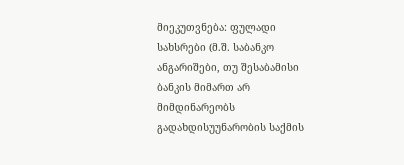მიეკუთვნება: ფულადი სახსრები (მ.შ. საბანკო ანგარიშები, თუ შესაბამისი ბანკის მიმართ არ მიმდინარეობს გადახდისუუნარობის საქმის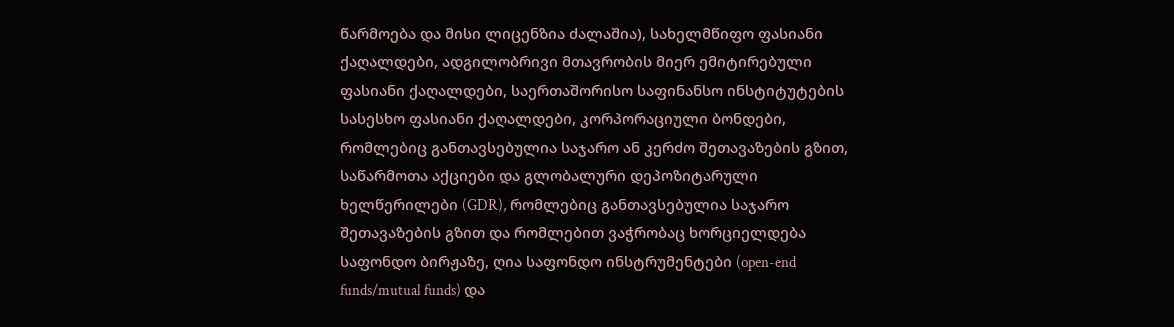წარმოება და მისი ლიცენზია ძალაშია), სახელმწიფო ფასიანი ქაღალდები, ადგილობრივი მთავრობის მიერ ემიტირებული ფასიანი ქაღალდები, საერთაშორისო საფინანსო ინსტიტუტების სასესხო ფასიანი ქაღალდები, კორპორაციული ბონდები, რომლებიც განთავსებულია საჯარო ან კერძო შეთავაზების გზით, საწარმოთა აქციები და გლობალური დეპოზიტარული ხელწერილები (GDR), რომლებიც განთავსებულია საჯარო შეთავაზების გზით და რომლებით ვაჭრობაც ხორციელდება საფონდო ბირჟაზე, ღია საფონდო ინსტრუმენტები (open-end funds/mutual funds) და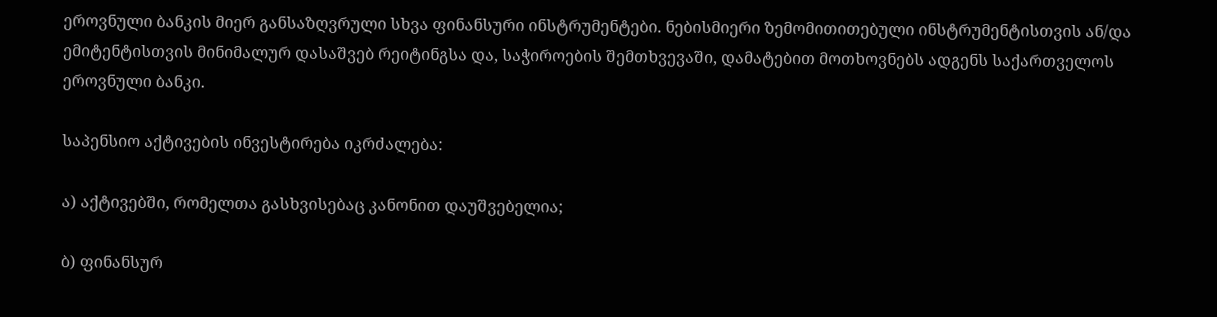ეროვნული ბანკის მიერ განსაზღვრული სხვა ფინანსური ინსტრუმენტები. ნებისმიერი ზემომითითებული ინსტრუმენტისთვის ან/და ემიტენტისთვის მინიმალურ დასაშვებ რეიტინგსა და, საჭიროების შემთხვევაში, დამატებით მოთხოვნებს ადგენს საქართველოს ეროვნული ბანკი.

საპენსიო აქტივების ინვესტირება იკრძალება:

ა) აქტივებში, რომელთა გასხვისებაც კანონით დაუშვებელია;

ბ) ფინანსურ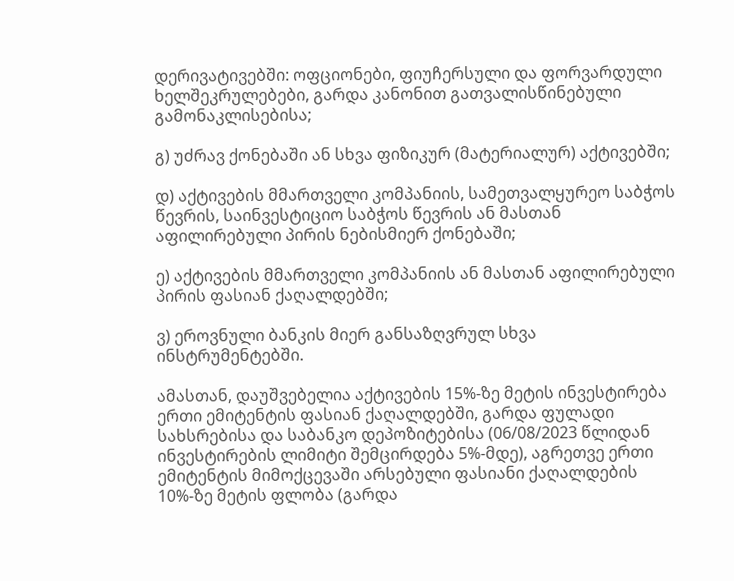დერივატივებში: ოფციონები, ფიუჩერსული და ფორვარდული ხელშეკრულებები, გარდა კანონით გათვალისწინებული გამონაკლისებისა;

გ) უძრავ ქონებაში ან სხვა ფიზიკურ (მატერიალურ) აქტივებში;

დ) აქტივების მმართველი კომპანიის, სამეთვალყურეო საბჭოს წევრის, საინვესტიციო საბჭოს წევრის ან მასთან აფილირებული პირის ნებისმიერ ქონებაში;

ე) აქტივების მმართველი კომპანიის ან მასთან აფილირებული პირის ფასიან ქაღალდებში;

ვ) ეროვნული ბანკის მიერ განსაზღვრულ სხვა ინსტრუმენტებში.

ამასთან, დაუშვებელია აქტივების 15%-ზე მეტის ინვესტირება ერთი ემიტენტის ფასიან ქაღალდებში, გარდა ფულადი სახსრებისა და საბანკო დეპოზიტებისა (06/08/2023 წლიდან ინვესტირების ლიმიტი შემცირდება 5%-მდე), აგრეთვე ერთი ემიტენტის მიმოქცევაში არსებული ფასიანი ქაღალდების 10%-ზე მეტის ფლობა (გარდა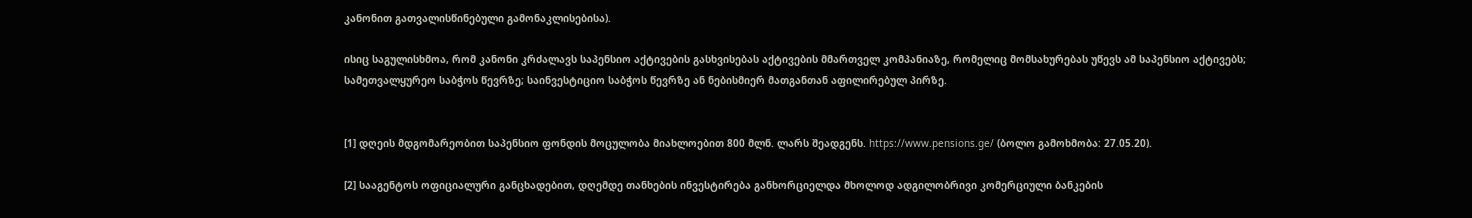კანონით გათვალისწინებული გამონაკლისებისა).

ისიც საგულისხმოა, რომ კანონი კრძალავს საპენსიო აქტივების გასხვისებას აქტივების მმართველ კომპანიაზე, რომელიც მომსახურებას უწევს ამ საპენსიო აქტივებს; სამეთვალყურეო საბჭოს წევრზე; საინვესტიციო საბჭოს წევრზე ან ნებისმიერ მათგანთან აფილირებულ პირზე.


[1] დღეის მდგომარეობით საპენსიო ფონდის მოცულობა მიახლოებით 800 მლნ. ლარს შეადგენს. https://www.pensions.ge/ (ბოლო გამოხმობა: 27.05.20).

[2] სააგენტოს ოფიციალური განცხადებით, დღემდე თანხების ინვესტირება განხორციელდა მხოლოდ ადგილობრივი კომერციული ბანკების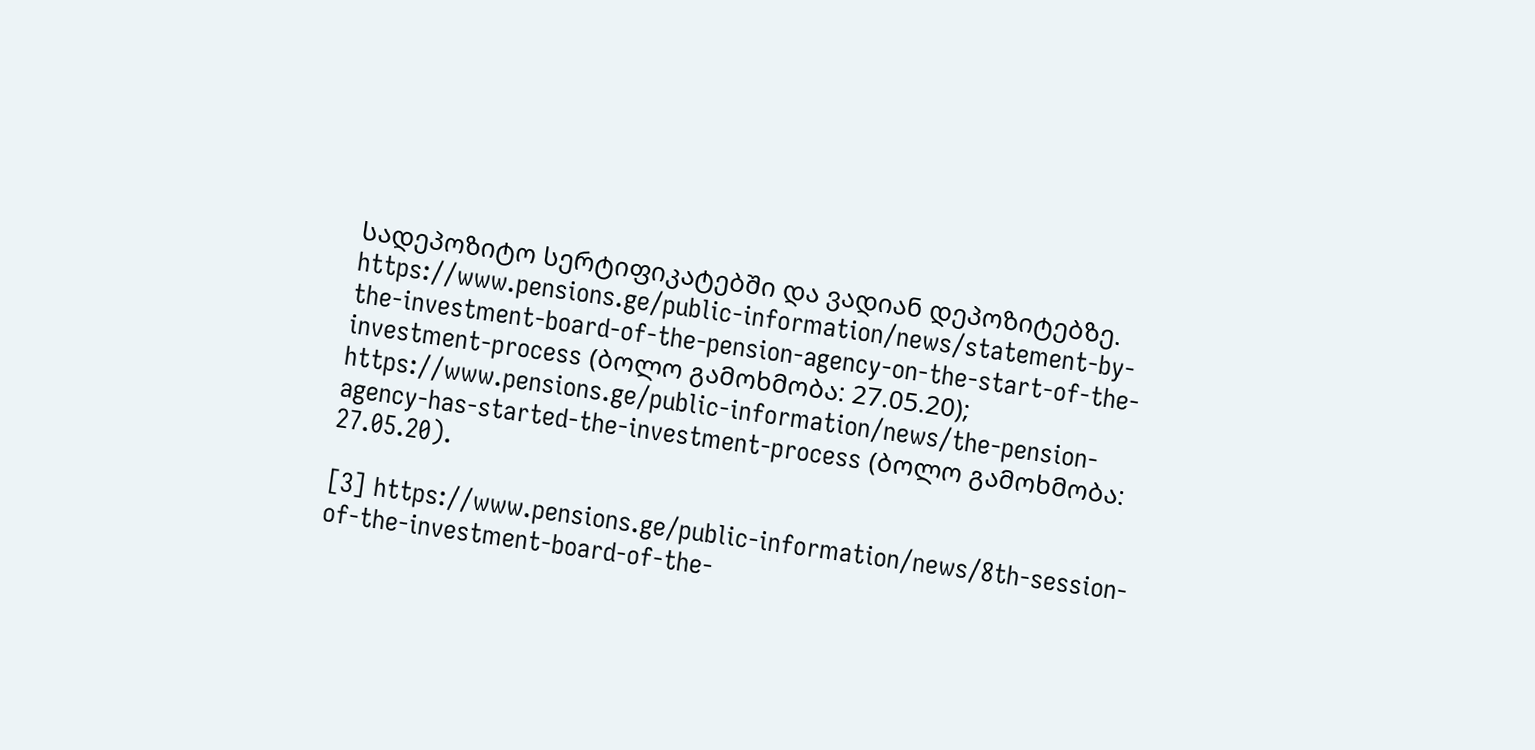სადეპოზიტო სერტიფიკატებში და ვადიან დეპოზიტებზე. https://www.pensions.ge/public-information/news/statement-by-the-investment-board-of-the-pension-agency-on-the-start-of-the-investment-process (ბოლო გამოხმობა: 27.05.20); https://www.pensions.ge/public-information/news/the-pension-agency-has-started-the-investment-process (ბოლო გამოხმობა: 27.05.20).

[3] https://www.pensions.ge/public-information/news/8th-session-of-the-investment-board-of-the-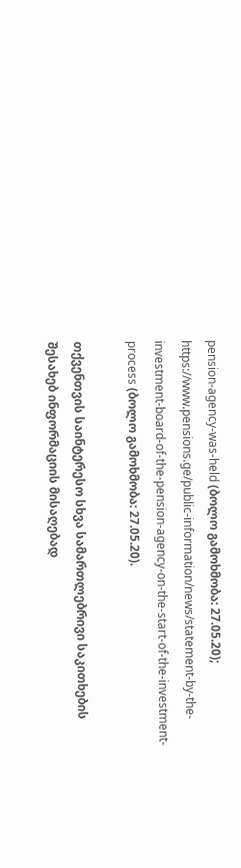pension-agency-was-held (ბოლო გამოხმობა: 27.05.20); https://www.pensions.ge/public-information/news/statement-by-the-investment-board-of-the-pension-agency-on-the-start-of-the-investment-process (ბოლო გამოხმობა: 27.05.20).

თქვენთვის საინტერესო სხვა სამართლებრივი საკითხების შესახებ ინფორმაციის მისაღებად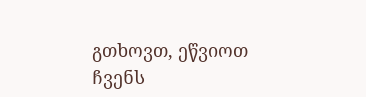გთხოვთ, ეწვიოთ ჩვენს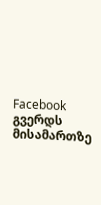Facebook გვერდს მისამართზე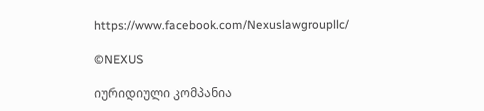https://www.facebook.com/Nexuslawgroupllc/

©NEXUS

იურიდიული კომპანია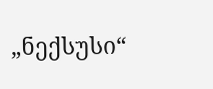„ნექსუსი“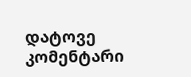დატოვე კომენტარი